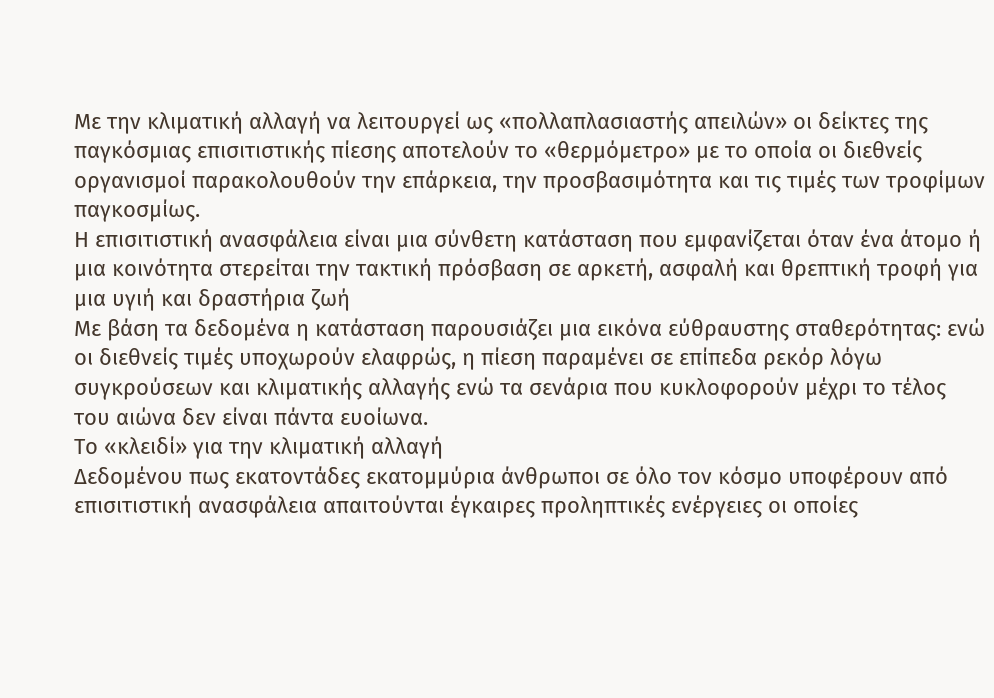Με την κλιματική αλλαγή να λειτουργεί ως «πολλαπλασιαστής απειλών» οι δείκτες της παγκόσμιας επισιτιστικής πίεσης αποτελούν το «θερμόμετρο» με το οποία οι διεθνείς οργανισμοί παρακολουθούν την επάρκεια, την προσβασιμότητα και τις τιμές των τροφίμων παγκοσμίως.
Η επισιτιστική ανασφάλεια είναι μια σύνθετη κατάσταση που εμφανίζεται όταν ένα άτομο ή μια κοινότητα στερείται την τακτική πρόσβαση σε αρκετή, ασφαλή και θρεπτική τροφή για μια υγιή και δραστήρια ζωή
Με βάση τα δεδομένα η κατάσταση παρουσιάζει μια εικόνα εύθραυστης σταθερότητας: ενώ οι διεθνείς τιμές υποχωρούν ελαφρώς, η πίεση παραμένει σε επίπεδα ρεκόρ λόγω συγκρούσεων και κλιματικής αλλαγής ενώ τα σενάρια που κυκλοφορούν μέχρι το τέλος του αιώνα δεν είναι πάντα ευοίωνα.
Το «κλειδί» για την κλιματική αλλαγή
Δεδομένου πως εκατοντάδες εκατομμύρια άνθρωποι σε όλο τον κόσμο υποφέρουν από επισιτιστική ανασφάλεια απαιτούνται έγκαιρες προληπτικές ενέργειες οι οποίες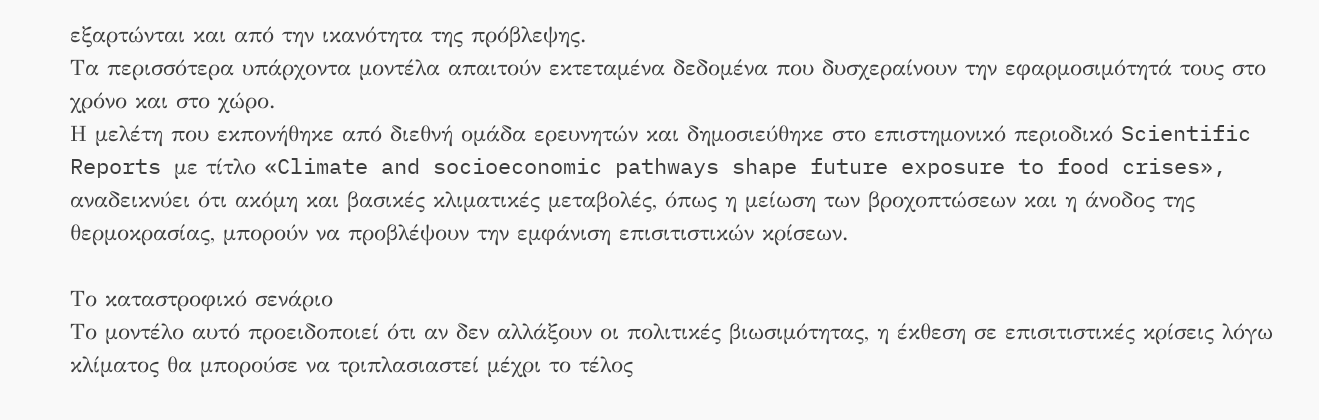εξαρτώνται και από την ικανότητα της πρόβλεψης.
Τα περισσότερα υπάρχοντα μοντέλα απαιτούν εκτεταμένα δεδομένα που δυσχεραίνουν την εφαρμοσιμότητά τους στο χρόνο και στο χώρο.
Η μελέτη που εκπονήθηκε από διεθνή ομάδα ερευνητών και δημοσιεύθηκε στο επιστημονικό περιοδικό Scientific Reports με τίτλο «Climate and socioeconomic pathways shape future exposure to food crises», αναδεικνύει ότι ακόμη και βασικές κλιματικές μεταβολές, όπως η μείωση των βροχοπτώσεων και η άνοδος της θερμοκρασίας, μπορούν να προβλέψουν την εμφάνιση επισιτιστικών κρίσεων.

Το καταστροφικό σενάριο
Το μοντέλο αυτό προειδοποιεί ότι αν δεν αλλάξουν οι πολιτικές βιωσιμότητας, η έκθεση σε επισιτιστικές κρίσεις λόγω κλίματος θα μπορούσε να τριπλασιαστεί μέχρι το τέλος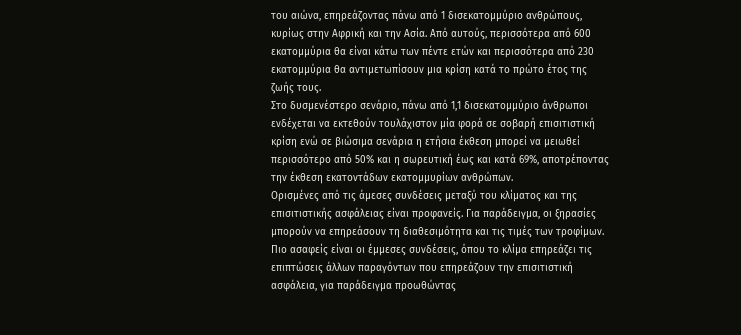του αιώνα, επηρεάζοντας πάνω από 1 δισεκατομμύριο ανθρώπους, κυρίως στην Αφρική και την Ασία. Από αυτούς, περισσότερα από 600 εκατομμύρια θα είναι κάτω των πέντε ετών και περισσότερα από 230 εκατομμύρια θα αντιμετωπίσουν μια κρίση κατά το πρώτο έτος της ζωής τους.
Στο δυσμενέστερο σενάριο, πάνω από 1,1 δισεκατομμύριο άνθρωποι ενδέχεται να εκτεθούν τουλάχιστον μία φορά σε σοβαρή επισιτιστική κρίση ενώ σε βιώσιμα σενάρια η ετήσια έκθεση μπορεί να μειωθεί περισσότερο από 50% και η σωρευτική έως και κατά 69%, αποτρέποντας την έκθεση εκατοντάδων εκατομμυρίων ανθρώπων.
Ορισμένες από τις άμεσες συνδέσεις μεταξύ του κλίματος και της επισιτιστικής ασφάλειας είναι προφανείς. Για παράδειγμα, οι ξηρασίες μπορούν να επηρεάσουν τη διαθεσιμότητα και τις τιμές των τροφίμων. Πιο ασαφείς είναι οι έμμεσες συνδέσεις, όπου το κλίμα επηρεάζει τις επιπτώσεις άλλων παραγόντων που επηρεάζουν την επισιτιστική ασφάλεια, για παράδειγμα προωθώντας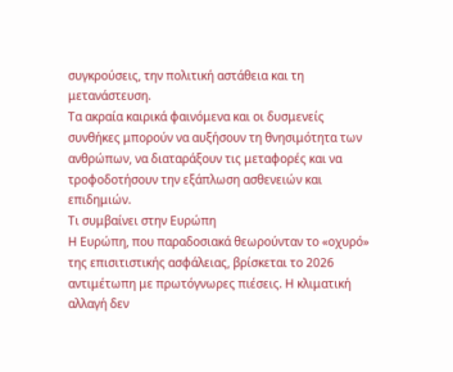συγκρούσεις, την πολιτική αστάθεια και τη μετανάστευση.
Τα ακραία καιρικά φαινόμενα και οι δυσμενείς συνθήκες μπορούν να αυξήσουν τη θνησιμότητα των ανθρώπων, να διαταράξουν τις μεταφορές και να τροφοδοτήσουν την εξάπλωση ασθενειών και επιδημιών.
Τι συμβαίνει στην Ευρώπη
Η Ευρώπη, που παραδοσιακά θεωρούνταν το «οχυρό» της επισιτιστικής ασφάλειας, βρίσκεται το 2026 αντιμέτωπη με πρωτόγνωρες πιέσεις. Η κλιματική αλλαγή δεν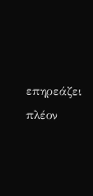επηρεάζει πλέον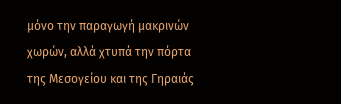μόνο την παραγωγή μακρινών χωρών, αλλά χτυπά την πόρτα της Μεσογείου και της Γηραιάς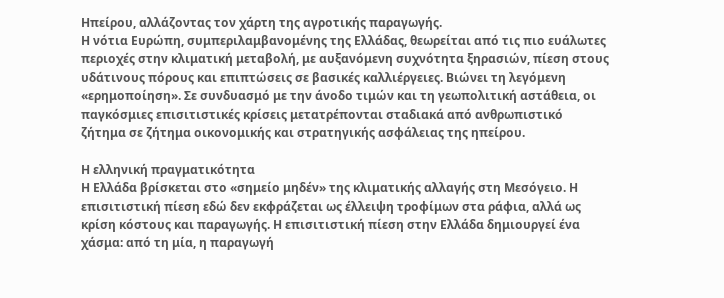Ηπείρου, αλλάζοντας τον χάρτη της αγροτικής παραγωγής.
Η νότια Ευρώπη, συμπεριλαμβανομένης της Ελλάδας, θεωρείται από τις πιο ευάλωτες περιοχές στην κλιματική μεταβολή, με αυξανόμενη συχνότητα ξηρασιών, πίεση στους υδάτινους πόρους και επιπτώσεις σε βασικές καλλιέργειες. Βιώνει τη λεγόμενη «ερημοποίηση». Σε συνδυασμό με την άνοδο τιμών και τη γεωπολιτική αστάθεια, οι παγκόσμιες επισιτιστικές κρίσεις μετατρέπονται σταδιακά από ανθρωπιστικό ζήτημα σε ζήτημα οικονομικής και στρατηγικής ασφάλειας της ηπείρου.

Η ελληνική πραγματικότητα
Η Ελλάδα βρίσκεται στο «σημείο μηδέν» της κλιματικής αλλαγής στη Μεσόγειο. Η επισιτιστική πίεση εδώ δεν εκφράζεται ως έλλειψη τροφίμων στα ράφια, αλλά ως κρίση κόστους και παραγωγής. Η επισιτιστική πίεση στην Ελλάδα δημιουργεί ένα χάσμα: από τη μία, η παραγωγή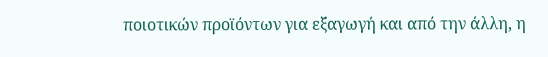ποιοτικών προϊόντων για εξαγωγή και από την άλλη, η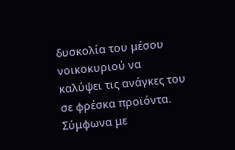δυσκολία του μέσου νοικοκυριού να καλύψει τις ανάγκες του σε φρέσκα προϊόντα.
Σύμφωνα με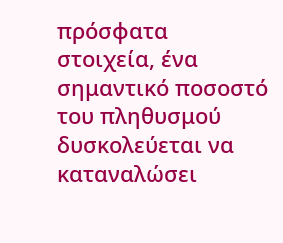πρόσφατα στοιχεία, ένα σημαντικό ποσοστό του πληθυσμού δυσκολεύεται να καταναλώσει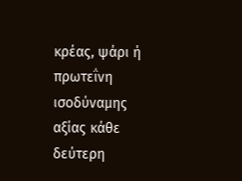κρέας, ψάρι ή πρωτεΐνη ισοδύναμης αξίας κάθε δεύτερη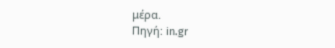μέρα.
Πηγή: in.gr